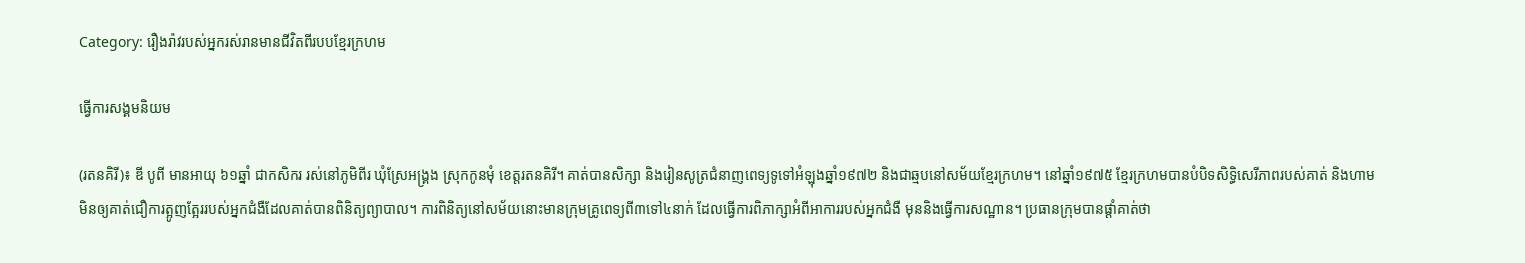Category: រឿងរ៉ាវរបស់អ្នករស់រានមានជីវិតពីរបបខ្មែរក្រហម

ធ្វើការសង្គមនិយម

(រតនគិរី)៖ ឌី បូពី មានអាយុ ៦១ឆ្នាំ ជាកសិករ រស់នៅភូមិពីរ ឃុំស្រែអង្គ្រង ស្រុកកូនមុំ ខេត្តរតនគិរី។ គាត់បានសិក្សា និងរៀនសូត្រជំនាញពេទ្យទូទៅអំឡុងឆ្នាំ១៩៧២ និងជាឆ្មបនៅសម័យខ្មែរក្រហម។ នៅឆ្នាំ១៩៧៥ ខ្មែរក្រហមបានបំបិទសិទ្ធិសេរីភាពរបស់គាត់ និងហាមមិនឲ្យគាត់ជឿការត្អូញត្អែររបស់អ្នកជំងឺដែលគាត់បានពិនិត្យព្យាបាល។ ការពិនិត្យនៅសម័យនោះមានក្រុមគ្រូពេទ្យពី៣ទៅ៤នាក់ ដែលធ្វើការពិភាក្សាអំពីអាការរបស់អ្នកជំងឺ មុននិងធ្វើការសណ្ឋាន។ ប្រធានក្រុមបានផ្តាំគាត់ថា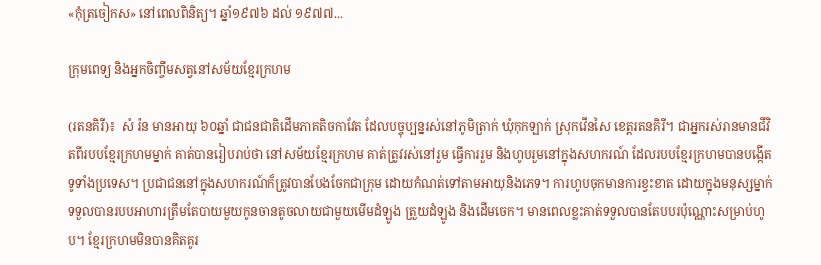«កុំត្រចៀកស» នៅពេលពិនិត្យ។ ឆ្នាំ១៩៧៦ ដល់ ១៩៧៧...

ក្រុមពេទ្យ និងអ្នកចិញ្ចឹមសត្វនៅសម័យខ្មែរក្រហម

(រតនគិរី)៖  សំ រ៉ន មានអាយុ ៦០ឆ្នាំ ជាជនជាតិដើមភាគតិចកាវែត ដែលបច្ចុប្បន្នរស់នៅភូមិត្រាក់ ឃុំកុកឡាក់ ស្រុកវើនសៃ ខេត្តរតនគិរី។ ជាអ្នករស់រានមានជីវិតពីរបបខ្មែរក្រហមម្នាក់ គាត់បានរៀបរាប់ថា នៅសម័យខ្មែរក្រហម គាត់ត្រូវរស់នៅរួម ធ្វើការរួម និងហូបរួមនៅក្នុងសហករណ៍ ដែលរបបខ្មែរក្រហមបានបង្កើតទូទាំងប្រទេស។ ប្រជាជននៅក្នុងសហករណ៍ក៏ត្រូវបានបែងចែកជាក្រុម ដោយកំណត់ទៅតាមអាយុនិងភេទ។ ការហូបចុកមានការខ្វះខាត ដោយក្នុងមនុស្សម្នាក់ទទួលបានរបបអាហារត្រឹមតែបាយមួយកូនចានតូចលាយជាមួយមើមដំឡូង ត្រួយដំឡូង និងដើមចេក។ មានពេលខ្លះគាត់ទទួលបានតែបបរប៉ុណ្ណោះសម្រាប់ហូប។ ខ្មែរក្រហមមិនបានគិតគូរ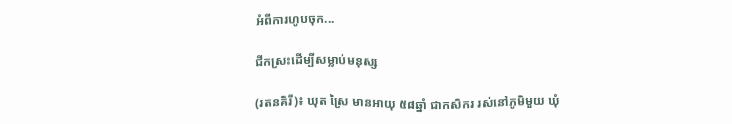អំពីការហូបចុក...

ជីកស្រះដើម្បីសម្លាប់មនុស្ស

(រតនគិរី)៖ ឃុត ស្រៃ មានអាយុ ៥៨ឆ្នាំ ជាកសិករ រស់នៅភូមិមួយ ឃុំ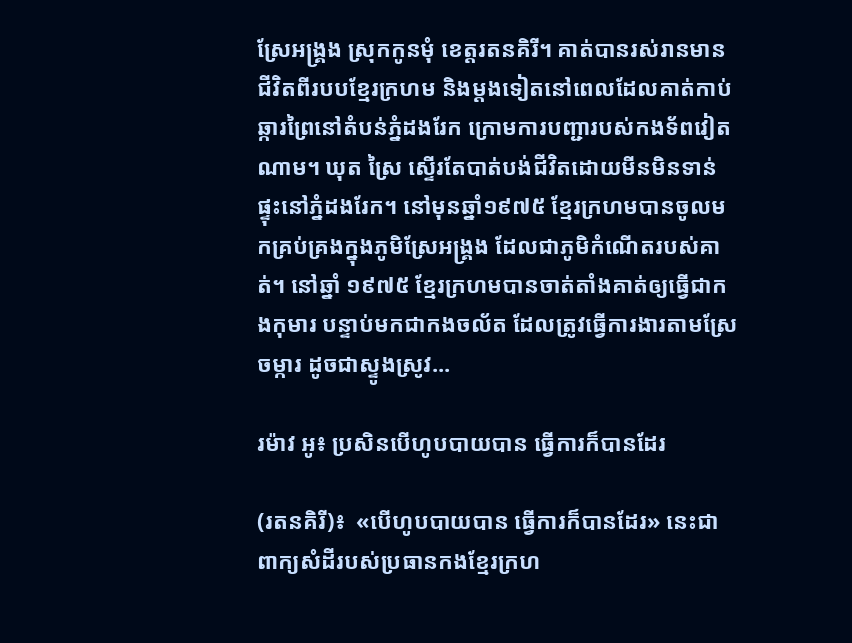ស្រែអង្គ្រង ស្រុកកូនមុំ ខេត្តរតនគិរី។ គាត់បានរស់រានមានជីវិតពីរបបខ្មែរក្រហម និងម្តងទៀតនៅពេលដែលគាត់កាប់ឆ្ការព្រៃនៅតំបន់ភ្នំដងរែក ក្រោមការបញ្ជារបស់កងទ័ពវៀតណាម។ ឃុត ស្រៃ ស្ទើរតែបាត់បង់ជីវិតដោយមីនមិនទាន់ផ្ទុះនៅភ្នំដងរែក។ នៅមុនឆ្នាំ១៩៧៥ ខ្មែរក្រហមបានចូលមកគ្រប់គ្រងក្នុងភូមិស្រែអង្គ្រង ដែលជាភូមិកំណើតរបស់គាត់។ នៅឆ្នាំ ១៩៧៥ ខ្មែរក្រហមបានចាត់តាំងគាត់ឲ្យធ្វើជាកងកុមារ បន្ទាប់មកជាកងចល័ត ដែលត្រូវធ្វើការងារតាមស្រែចម្ការ ដូចជាស្ទូងស្រូវ...

រម៉ាវ អូ៖ ប្រសិនបើហូបបាយបាន ធ្វើការក៏បានដែរ

(រតនគិរី)៖  «បើហូបបាយបាន ធ្វើការក៏បានដែរ» នេះជាពាក្យសំដីរបស់ប្រធានកងខ្មែរក្រហ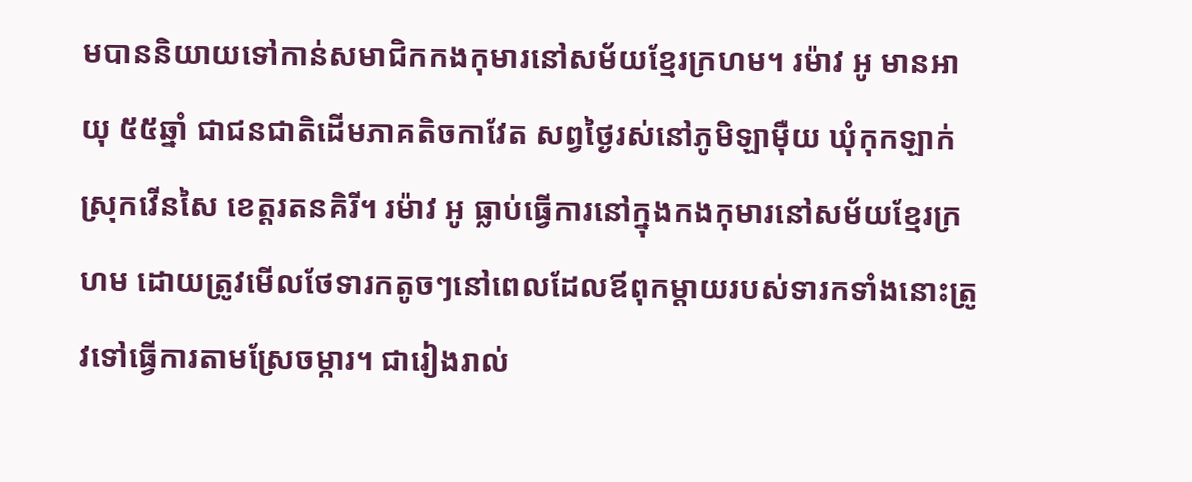មបាននិយាយទៅកាន់សមាជិកកងកុមារនៅសម័យខ្មែរក្រហម។ រម៉ាវ អូ មានអាយុ ៥៥ឆ្នាំ ជាជនជាតិដើមភាគតិចកាវែត សព្វថ្ងៃរស់នៅភូមិឡាម៉ឺយ ឃុំកុកឡាក់ ស្រុកវើនសៃ ខេត្តរតនគិរី។ រម៉ាវ អូ ធ្លាប់ធ្វើការនៅក្នុងកងកុមារនៅសម័យខ្មែរក្រហម ដោយត្រូវមើលថែទារកតូចៗនៅពេលដែលឪពុកម្តាយរបស់ទារកទាំងនោះត្រូវទៅធ្វើការតាមស្រែចម្ការ។ ជារៀងរាល់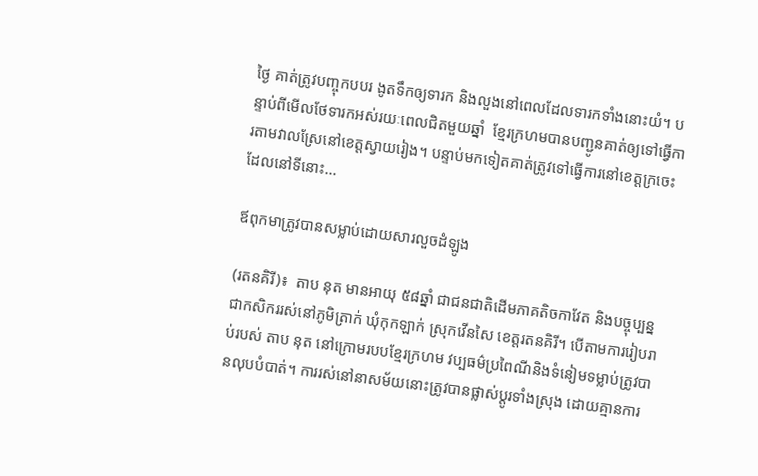ថ្ងៃ គាត់ត្រូវបញ្ចុកបបរ ងូតទឹកឲ្យទារក និងលួងនៅពេលដែលទារកទាំងនោះយំ។ បន្ទាប់ពីមើលថែទារកអស់រយៈពេលជិតមួយឆ្នាំ  ខ្មែរក្រហមបានបញ្ជូនគាត់ឲ្យទៅធ្វើការតាមវាលស្រែនៅខេត្តស្វាយរៀង។ បន្ទាប់មកទៀតគាត់ត្រូវទៅធ្វើការនៅខេត្តក្រចេះ ដែលនៅទីនោះ...

ឪពុកមាត្រូវបានសម្លាប់ដោយសារលួចដំឡូង

(រតនគិរី)៖  តាប នុត មានអាយុ ៥៨ឆ្នាំ ជាជនជាតិដើមភាគតិចកាវែត និងបច្ចុប្បន្នជាកសិកររស់នៅភូមិត្រាក់ ឃុំកុកឡាក់ ស្រុកវើនសៃ ខេត្តរតនគិរី។ បើតាមការរៀបរាប់របស់ តាប នុត នៅក្រោមរបបខ្មែរក្រហម វប្បធម៌ប្រពៃណីនិងទំនៀមទម្លាប់ត្រូវបានលុបបំបាត់។ ការរស់នៅនាសម័យនោះត្រូវបានផ្លាស់ប្តូរទាំងស្រុង ដោយគ្មានការ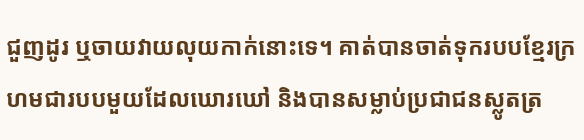ជួញដូរ ឬចាយវាយលុយកាក់នោះទេ។ គាត់បានចាត់ទុករបបខ្មែរក្រហមជារបបមួយដែលឃោរឃៅ និងបានសម្លាប់ប្រជាជនស្លូតត្រ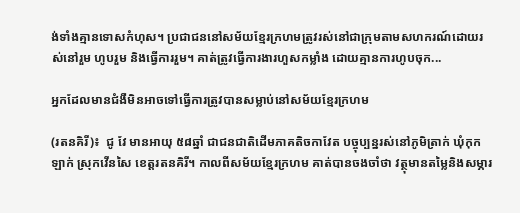ង់ទាំងគ្មានទោសកំហុស។ ប្រជាជននៅសម័យខ្មែរក្រហមត្រូវរស់នៅជាក្រុមតាមសហករណ៍ដោយរស់នៅរួម ហូបរួម និងធ្វើការរួម។ គាត់ត្រូវធ្វើការងារហួសកម្លាំង ដោយគ្មានការហូបចុក...

អ្នកដែលមានជំងឺមិនអាចទៅធ្វើការត្រូវបានសម្លាប់នៅសម័យខ្មែរក្រហម

(រតនគិរី)៖  ជូ វែ មានអាយុ ៥៨ឆ្នាំ ជាជនជាតិដើមភាគតិចកាវែត បច្ចុប្បន្នរស់នៅភូមិត្រាក់ ឃុំកុកឡាក់ ស្រុកវើនសៃ ខេត្តរតនគិរី។ កាលពីសម័យខ្មែរក្រហម គាត់បានចងចាំថា វត្ថុមានតម្លៃនិងសម្ភារ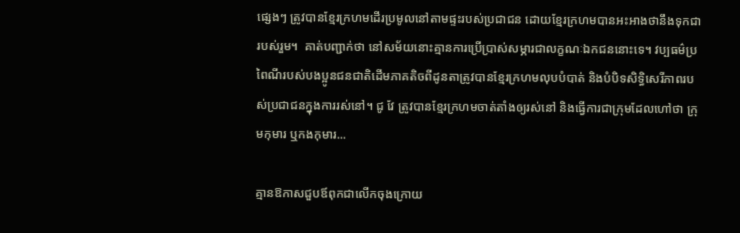ផ្សេងៗ ត្រូវបានខ្មែរក្រហមដើរប្រមូលនៅតាមផ្ទះរបស់ប្រជាជន ដោយខ្មែរក្រហមបានអះអាងថានឹងទុកជារបស់រួម។  គាត់បញ្ជាក់ថា នៅសម័យនោះគ្មានការប្រើប្រាស់សម្ភារជាលក្ខណៈឯកជននោះទេ។ វប្បធម៌ប្រពៃណីរបស់បងប្អូនជនជាតិដើមភាគតិចពីដូនតាត្រូវបានខ្មែរក្រហមលុបបំបាត់ និងបំបិទសិទ្ធិសេរីភាពរបស់ប្រជាជនក្នុងការរស់នៅ។ ជូ វែ ត្រូវបានខ្មែរក្រហមចាត់តាំងឲ្យរស់នៅ និងធ្វើការជាក្រុមដែលហៅថា ក្រុមកុមារ ឬកងកុមារ...

គ្មានឱកាសជួបឪពុកជាលើកចុងក្រោយ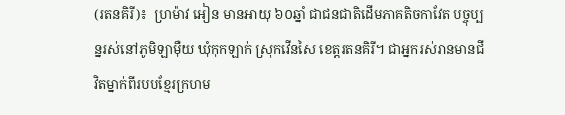(រតនគិរី)៖  ហ្រម៉ាវ អៀន មានអាយុ ៦០ឆ្នាំ ជាជនជាតិដើមភាគតិចកាវែត បច្ចុប្បន្នរស់នៅភូមិឡាម៉ឺយ ឃុំកុកឡាក់ ស្រុកវើនសៃ ខេត្តរតនគិរី។ ជាអ្នករស់រានមានជីវិតម្នាក់ពីរបបខ្មែរក្រហម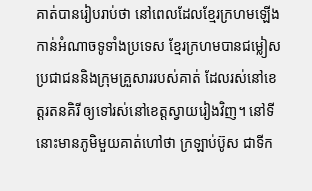គាត់បានរៀបរាប់ថា នៅពេលដែលខ្មែរក្រហមឡើងកាន់អំណាចទូទាំងប្រទេស ខ្មែរក្រហមបានជម្លៀសប្រជាជននិងក្រុមគ្រួសាររបស់គាត់ ដែលរស់នៅខេត្តរតនគិរី ឲ្យទៅរស់នៅខេត្តស្វាយរៀងវិញ។ នៅទីនោះមានភូមិមួយគាត់ហៅថា ក្រឡាប់ប៊ូស ជាទីក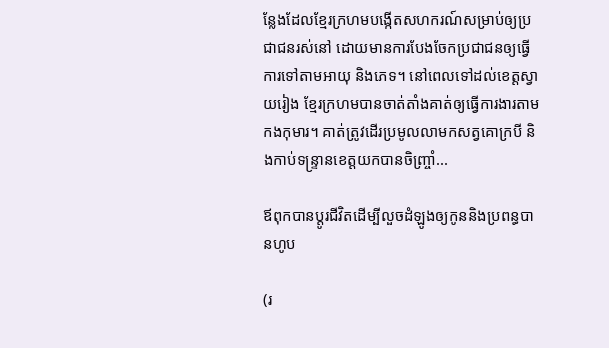ន្លែងដែលខ្មែរក្រហមបង្កើតសហករណ៍សម្រាប់ឲ្យប្រជាជនរស់នៅ ដោយមានការបែងចែកប្រជាជនឲ្យធ្វើការទៅតាមអាយុ និងភេទ។ នៅពេលទៅដល់ខេត្តស្វាយរៀង ខ្មែរក្រហមបានចាត់តាំងគាត់ឲ្យធ្វើការងារតាមកងកុមារ។ គាត់ត្រូវដើរប្រមូលលាមកសត្វគោក្របី និងកាប់ទន្រ្ទានខេត្តយកបានចិញ្រ្ចាំ...

ឪពុកបានប្តូរជីវិតដើម្បីលួចដំឡូងឲ្យកូននិងប្រពន្ធបានហូប

(រ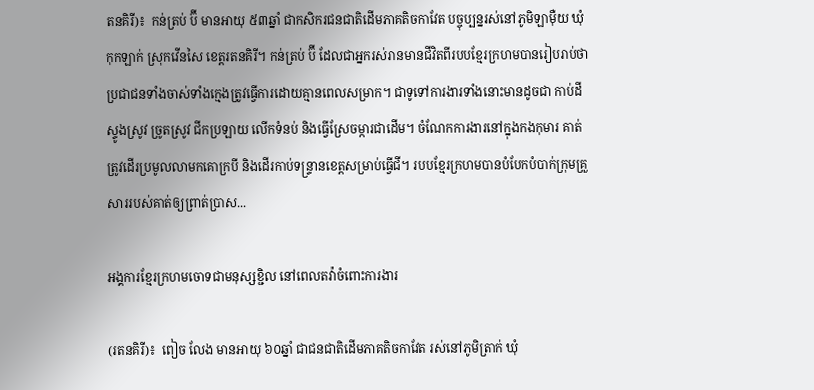តនគិរី)៖  កន់ត្រប់ ប៊ី មានអាយុ ៥៣ឆ្នាំ ជាកសិករជនជាតិដើមភាគតិចកាវែត បច្ចុប្បន្នរស់នៅភូមិឡាម៉ឺយ ឃុំកុកឡាក់ ស្រុកវើនសៃ ខេត្តរតនគិរី។ កន់ត្រប់ ប៊ី ដែលជាអ្នករស់រានមានជីវិតពីរបបខ្មែរក្រហមបានរៀបរាប់ថា ប្រជាជនទាំងចាស់ទាំងក្មេងត្រូវធ្វើការដោយគ្មានពេលសម្រាក។ ជាទូទៅការងារទាំងនោះមានដូចជា កាប់ដី ស្ទូងស្រូវ ច្រូតស្រូវ ជីកប្រឡាយ លើកទំនប់ និងធ្វើស្រែចម្ការជាដើម។ ចំណែកការងារនៅក្នុងកងកុមារ គាត់ត្រូវដើរប្រមូលលាមកគោក្របី និងដើរកាប់ទន្រ្ទានខេត្តសម្រាប់ធ្វើជី។ របបខ្មែរក្រហមបានបំបែកបំបាក់ក្រុមគ្រួសាររបស់គាត់ឲ្យព្រាត់ប្រាស...

អង្គការខ្មែរក្រហមចោទជាមនុស្សខ្ជិល នៅពេលតវ៉ាចំពោះការងារ

(រតនគិរី)៖  ពៀច លែង មានអាយុ ៦០ឆ្នាំ ជាជនជាតិដើមភាគតិចកាវែត រស់នៅភូមិត្រាក់ ឃុំ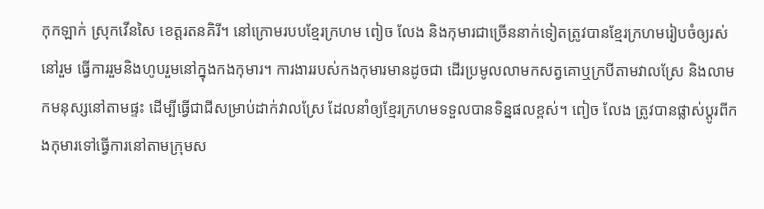កុកឡាក់ ស្រុកវើនសៃ ខេត្តរតនគិរី។ នៅក្រោមរបបខ្មែរក្រហម ពៀច លែង និងកុមារជាច្រើននាក់ទៀតត្រូវបានខ្មែរក្រហមរៀបចំឲ្យរស់នៅរួម ធ្វើការរួមនិងហូបរួមនៅក្នុងកងកុមារ។ ការងាររបស់កងកុមារមានដូចជា ដើរប្រមូលលាមកសត្វគោឬក្របីតាមវាលស្រែ និងលាមកមនុស្សនៅតាមផ្ទះ ដើម្បីធ្វើជាជីសម្រាប់ដាក់វាលស្រែ ដែលនាំឲ្យខ្មែរក្រហមទទួលបានទិន្នផលខ្ពស់។ ពៀច លែង ត្រូវបានផ្លាស់ប្តូរពីកងកុមារទៅធ្វើការនៅតាមក្រុមស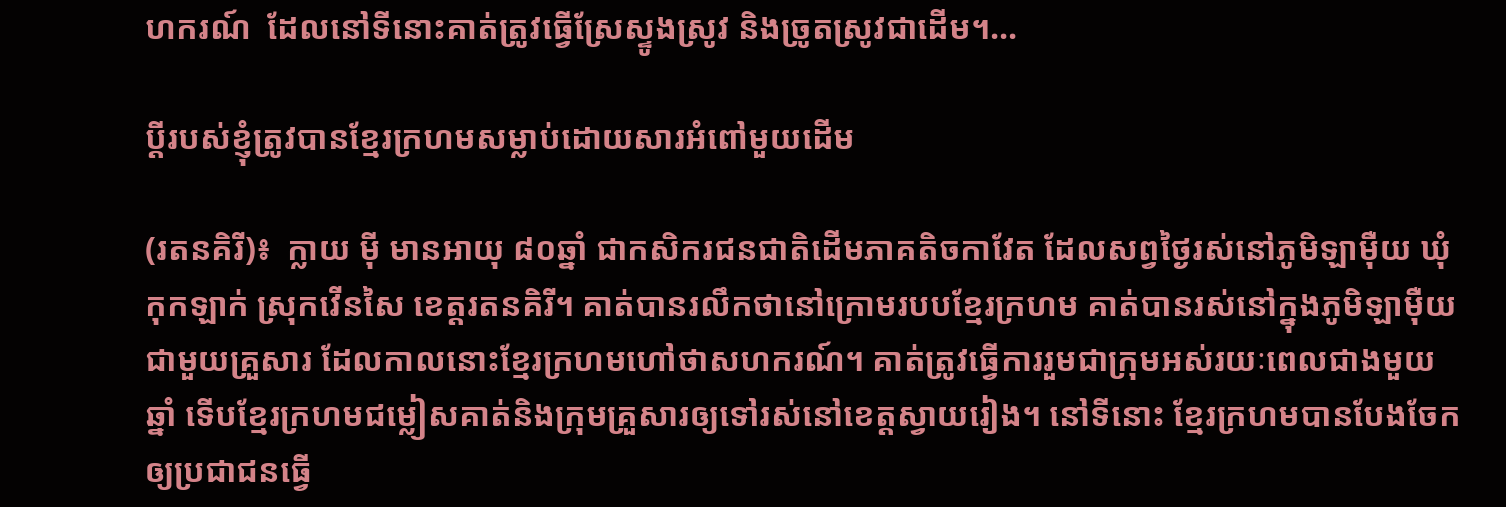ហករណ៍  ដែលនៅទីនោះគាត់ត្រូវធ្វើស្រែស្ទូងស្រូវ និងច្រូតស្រូវជាដើម។...

ប្តីរបស់ខ្ញុំត្រូវបានខ្មែរក្រហមសម្លាប់ដោយសារអំពៅមួយដើម

(រតនគិរី)៖  ក្លាយ ម៉ី មានអាយុ ៨០ឆ្នាំ ជាកសិករជនជាតិដើមភាគតិចកាវែត ដែលសព្វថ្ងៃរស់នៅភូមិឡាម៉ឺយ ឃុំកុកឡាក់ ស្រុកវើនសៃ ខេត្តរតនគិរី។ គាត់បានរលឹកថានៅក្រោមរបបខ្មែរក្រហម គាត់បានរស់នៅក្នុងភូមិឡាម៉ឺយជាមួយគ្រួសារ ដែលកាលនោះខ្មែរក្រហមហៅថាសហករណ៍។ គាត់ត្រូវធ្វើការរួមជាក្រុមអស់រយៈពេលជាងមួយឆ្នាំ ទើបខ្មែរក្រហមជម្លៀសគាត់និងក្រុមគ្រួសារឲ្យទៅរស់នៅខេត្តស្វាយរៀង។ នៅទីនោះ ខ្មែរក្រហមបានបែងចែកឲ្យប្រជាជនធ្វើ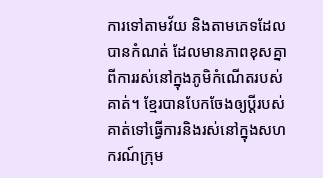ការទៅតាមវ័យ និងតាមភេទដែលបានកំណត់ ដែលមានភាពខុសគ្នាពីការរស់នៅក្នុងភូមិកំណើតរបស់គាត់។ ខ្មែរបានបែកចែងឲ្យប្ដីរបស់គាត់ទៅធ្វើការនិងរស់នៅក្នុងសហករណ៍ក្រុម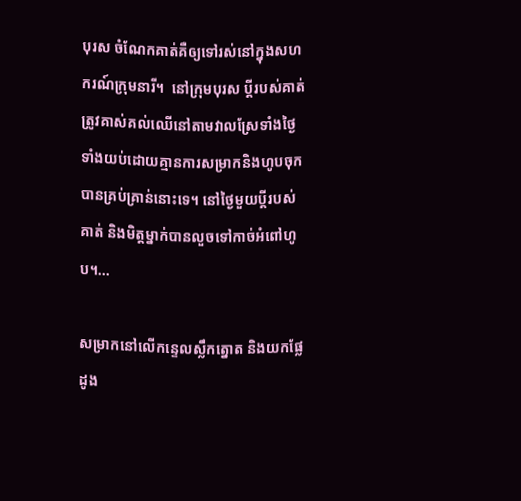បុរស ចំណែកគាត់គឺឲ្យទៅរស់នៅក្នុងសហករណ៍ក្រុមនារី។  នៅក្រុមបុរស ប្តីរបស់គាត់ត្រូវគាស់គល់ឈើនៅតាមវាលស្រែទាំងថ្ងៃទាំងយប់ដោយគ្មានការសម្រាកនិងហូបចុកបានគ្រប់គ្រាន់នោះទេ។ នៅថ្ងៃមួយប្តីរបស់គាត់ និងមិត្តម្នាក់បានលួចទៅកាច់អំពៅហូប។...

សម្រាកនៅលើកន្ទេលស្លឹកត្នោត និងយកផ្លែដូង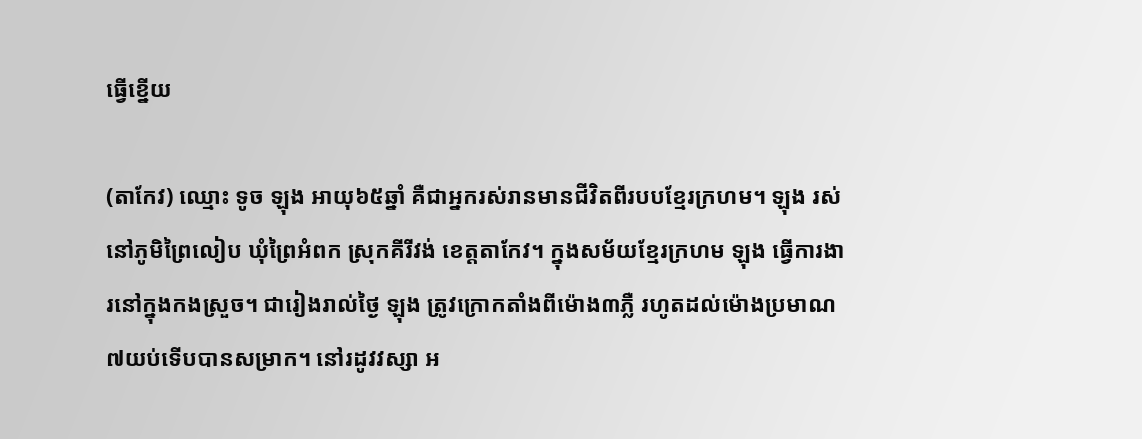ធ្វើខ្នើយ

(តាកែវ) ឈ្មោះ ទូច ឡុង អាយុ៦៥ឆ្នាំ គឺជាអ្នករស់រានមានជីវិតពីរបបខ្មែរក្រហម។ ឡុង រស់នៅភូមិព្រៃលៀប ឃុំព្រៃអំពក ស្រុកគីរីវង់ ខេត្តតាកែវ។ ក្នុងសម័យខ្មែរក្រហម ឡុង ធ្វើការងារនៅក្នុងកងស្រួច។ ជារៀងរាល់ថ្ងៃ ឡុង ត្រូវក្រោកតាំងពីម៉ោង៣ភ្លឺ រហូតដល់ម៉ោងប្រមាណ ៧យប់ទើបបានសម្រាក។ នៅរដូវវស្សា អ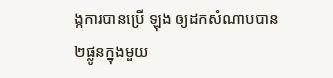ង្កការបានប្រើ ឡុង ឲ្យដកសំណាបបាន២ផ្លូនក្នុងមួយ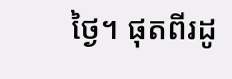ថ្ងៃ។ ផុតពីរដូ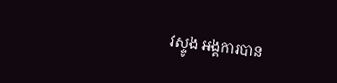វស្ទូង អង្គការបាន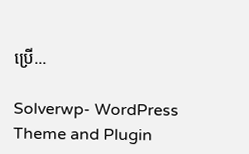ប្រើ...

Solverwp- WordPress Theme and Plugin